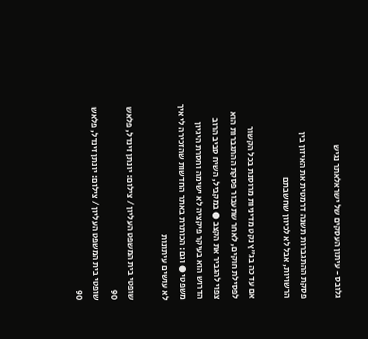גלובס - עיתון העסקים של ישראלאתר נגיש

פסקת ההתגברות תשנה דרמטית את האיזון בין הרשויות, אבל לא לכיוון שחשבתם

אם עד כה בג"ץ נקט מדיניות מרוסנת בכל הקשור לפסילת חוקים, לאחר שתעבור פסקת ההתגברות הוא צפוי להגביר את הקצב ● במקביל, השיח סביב הרוב הדרוש הוא בעיקר פיקציה לא ישימה וחסרת היגיון משפטי ● וגם: הכותרת באתר החדשות שהזכירה לי איך לא עושים עיתונות

שופטי בית המשפט העליון / צילום: יונתן זינדל, פלאש 90
שופטי בית המשפט העליון / צילום: יונתן זינדל, פלאש 90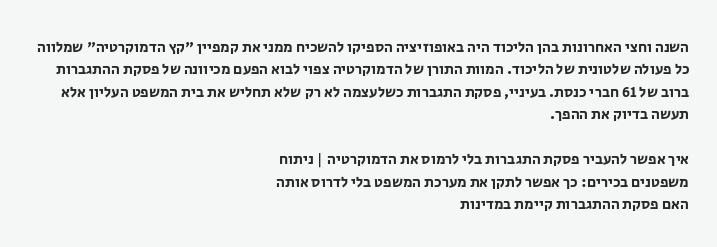השנה וחצי האחרונות בהן הליכוד היה באופוזיציה הספיקו להשכיח ממני את קמפיין "קץ הדמוקרטיה" שמלווה כל פעולה שלטונית של הליכוד. המוות התורן של הדמוקרטיה צפוי לבוא הפעם מכיוונה של פסקת ההתגברות ברוב של 61 חברי כנסת. בעיניי, פסקת התגברות כשלעצמה לא רק שלא תחליש את בית המשפט העליון אלא תעשה בדיוק את ההפך.

איך אפשר להעביר פסקת התגברות בלי לרמוס את הדמוקרטיה | ניתוח
משפטנים בכירים: כך אפשר לתקן את מערכת המשפט בלי לדרוס אותה
האם פסקת ההתגברות קיימת במדינות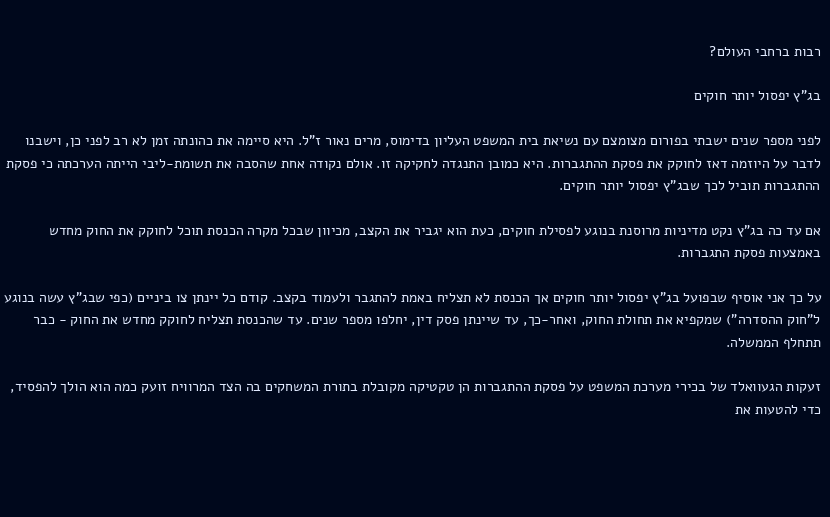רבות ברחבי העולם?

בג"ץ יפסול יותר חוקים

לפני מספר שנים ישבתי בפורום מצומצם עם נשיאת בית המשפט העליון בדימוס, מרים נאור ז"ל. היא סיימה את כהונתה זמן לא רב לפני כן, וישבנו לדבר על היוזמה דאז לחוקק את פסקת ההתגברות. היא כמובן התנגדה לחקיקה זו. אולם נקודה אחת שהסבה את תשומת-ליבי הייתה הערכתה כי פסקת ההתגברות תוביל לכך שבג"ץ יפסול יותר חוקים.

אם עד כה בג"ץ נקט מדיניות מרוסנת בנוגע לפסילת חוקים, כעת הוא יגביר את הקצב, מכיוון שבכל מקרה הכנסת תוכל לחוקק את החוק מחדש באמצעות פסקת התגברות.

על כך אני אוסיף שבפועל בג"ץ יפסול יותר חוקים אך הכנסת לא תצליח באמת להתגבר ולעמוד בקצב. קודם כל יינתן צו ביניים (כפי שבג"ץ עשה בנוגע ל"חוק ההסדרה") שמקפיא את תחולת החוק, ואחר-כך, עד שיינתן פסק דין, יחלפו מספר שנים. עד שהכנסת תצליח לחוקק מחדש את החוק - כבר תתחלף הממשלה.

זעקות הגעוואלד של בכירי מערכת המשפט על פסקת ההתגברות הן טקטיקה מקובלת בתורת המשחקים בה הצד המרוויח זועק כמה הוא הולך להפסיד, כדי להטעות את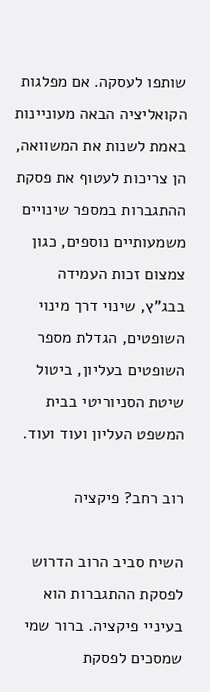שותפו לעסקה. אם מפלגות הקואליציה הבאה מעוניינות באמת לשנות את המשוואה, הן צריכות לעטוף את פסקת ההתגברות במספר שינויים משמעותיים נוספים, כגון צמצום זכות העמידה בבג"ץ, שינוי דרך מינוי השופטים, הגדלת מספר השופטים בעליון, ביטול שיטת הסניוריטי בבית המשפט העליון ועוד ועוד.

רוב רחב? פיקציה

השיח סביב הרוב הדרוש לפסקת ההתגברות הוא בעיניי פיקציה. ברור שמי שמסכים לפסקת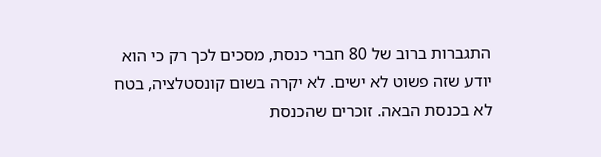התגברות ברוב של 80 חברי כנסת, מסכים לכך רק כי הוא יודע שזה פשוט לא ישים. לא יקרה בשום קונסטלציה, בטח לא בכנסת הבאה. זוכרים שהכנסת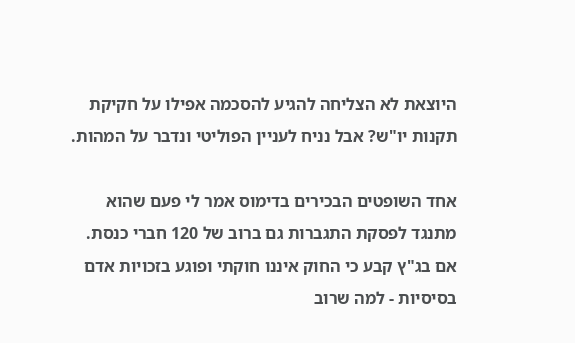היוצאת לא הצליחה להגיע להסכמה אפילו על חקיקת תקנות יו"ש? אבל נניח לעניין הפוליטי ונדבר על המהות.

אחד השופטים הבכירים בדימוס אמר לי פעם שהוא מתנגד לפסקת התגברות גם ברוב של 120 חברי כנסת. אם בג"ץ קבע כי החוק איננו חוקתי ופוגע בזכויות אדם בסיסיות - למה שרוב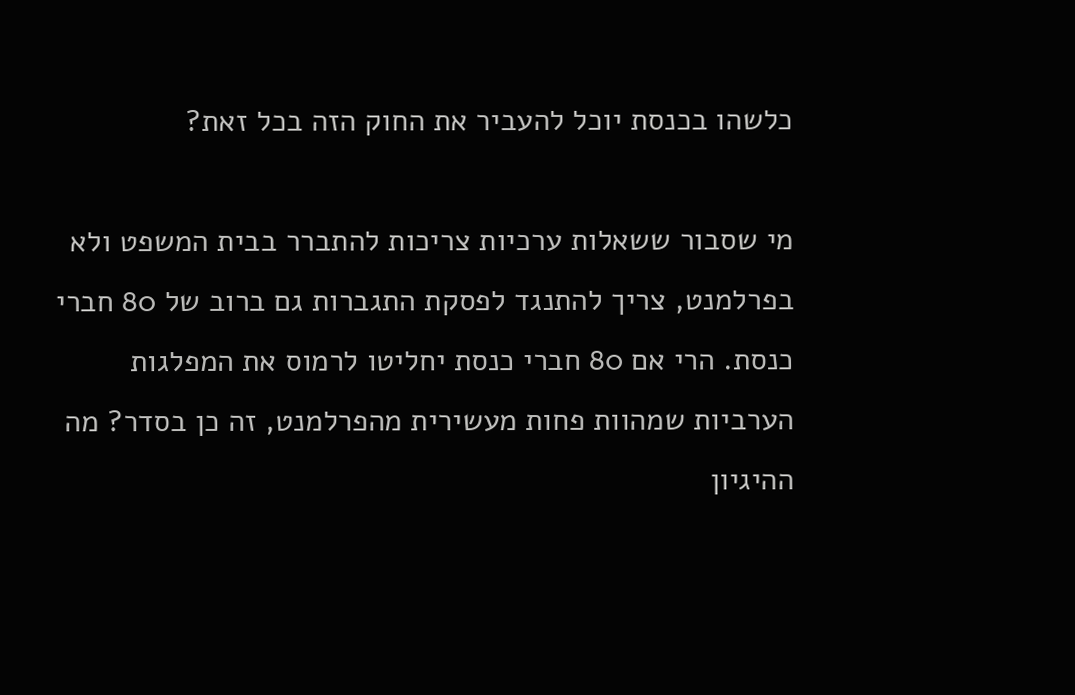כלשהו בכנסת יוכל להעביר את החוק הזה בכל זאת?

מי שסבור ששאלות ערכיות צריכות להתברר בבית המשפט ולא בפרלמנט, צריך להתנגד לפסקת התגברות גם ברוב של 80 חברי כנסת. הרי אם 80 חברי כנסת יחליטו לרמוס את המפלגות הערביות שמהוות פחות מעשירית מהפרלמנט, זה כן בסדר? מה ההיגיון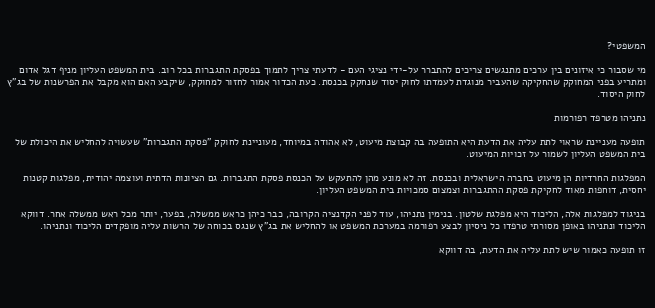המשפטי?

מי שסבור כי איזונים בין ערכים מתנגשים צריכים להתברר על-ידי נציגי העם - לדעתי צריך לתמוך בפסקת התגברות בכל רוב. בית המשפט העליון מניף דגל אדום ומתריע בפני המחוקק שהחקיקה שהעביר מנוגדת לעמדתו לחוק יסוד שנחקק בכנסת. כעת הכדור אמור לחזור למחוקק, שיקבע האם הוא מקבל את הפרשנות של בג"ץ לחוק היסוד.

נתניהו מטרפד רפורמות

תופעה מעניינת שראוי לתת עליה את הדעת היא התופעה בה קבוצת מיעוט, לא אהודה במיוחד, מעוניינת לחוקק "פסקת התגברות" שעשויה להחליש את היכולת של בית המשפט העליון לשמור על זכויות המיעוט.

המפלגות החרדיות הן מיעוט בחברה הישראלית ובכנסת. זה לא מונע מהן להתעקש על הכנסת פסקת התגברות. גם הציונות הדתית ועוצמה יהודית, מפלגות קטנות יחסית, דוחפות מאוד לחקיקת פסקת ההתגברות וצמצום סמכויות בית המשפט העליון.

בניגוד למפלגות אלה, הליכוד היא מפלגת שלטון. בנימין נתניהו, עוד לפני הקדנציה הקרובה, כבר כיהן כראש ממשלה, בפער, יותר מכל ראש ממשלה אחר. דווקא הליכוד ונתניהו באופן מסורתי טרפדו כל ניסיון לבצע רפורמה במערכת המשפט או להחליש את בג"ץ שנגס בכוחה של הרשות עליה מופקדים הליכוד ונתניהו.

זו תופעה כאמור שיש לתת עליה את הדעת, בה דווקא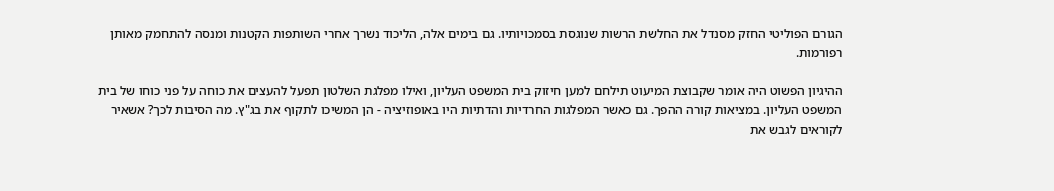הגורם הפוליטי החזק מסנדל את החלשת הרשות שנוגסת בסמכויותיו. גם בימים אלה, הליכוד נשרך אחרי השותפות הקטנות ומנסה להתחמק מאותן רפורמות.

ההיגיון הפשוט היה אומר שקבוצת המיעוט תילחם למען חיזוק בית המשפט העליון, ואילו מפלגת השלטון תפעל להעצים את כוחה על פני כוחו של בית המשפט העליון. במציאות קורה ההפך. גם כאשר המפלגות החרדיות והדתיות היו באופוזיציה - הן המשיכו לתקוף את בג"ץ. מה הסיבות לכך? אשאיר לקוראים לגבש את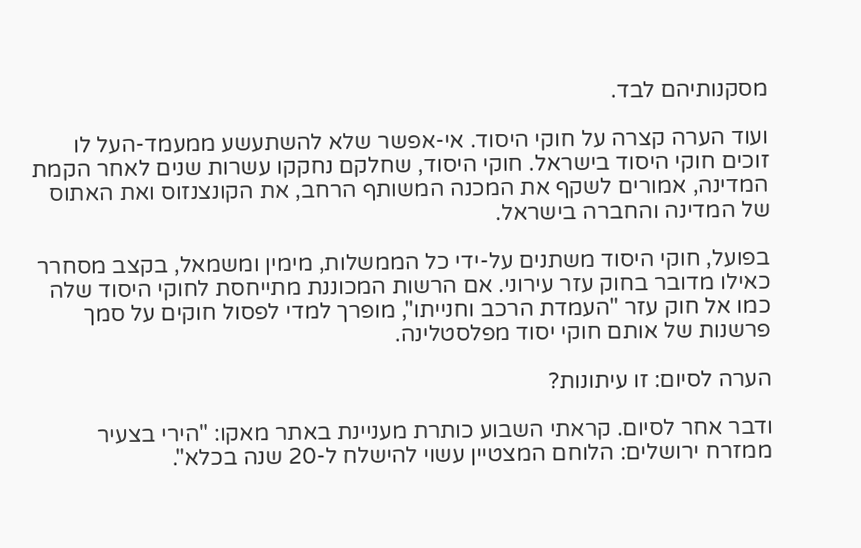מסקנותיהם לבד.

ועוד הערה קצרה על חוקי היסוד. אי-אפשר שלא להשתעשע ממעמד-העל לו זוכים חוקי היסוד בישראל. חוקי היסוד, שחלקם נחקקו עשרות שנים לאחר הקמת המדינה, אמורים לשקף את המכנה המשותף הרחב, את הקונצנזוס ואת האתוס של המדינה והחברה בישראל.

בפועל, חוקי היסוד משתנים על-ידי כל הממשלות, מימין ומשמאל, בקצב מסחרר כאילו מדובר בחוק עזר עירוני. אם הרשות המכוננת מתייחסת לחוקי היסוד שלה כמו אל חוק עזר "העמדת הרכב וחנייתו", מופרך למדי לפסול חוקים על סמך פרשנות של אותם חוקי יסוד מפלסטלינה.

הערה לסיום: זו עיתונות?

ודבר אחר לסיום. קראתי השבוע כותרת מעניינת באתר מאקו: "הירי בצעיר ממזרח ירושלים: הלוחם המצטיין עשוי להישלח ל-20 שנה בכלא".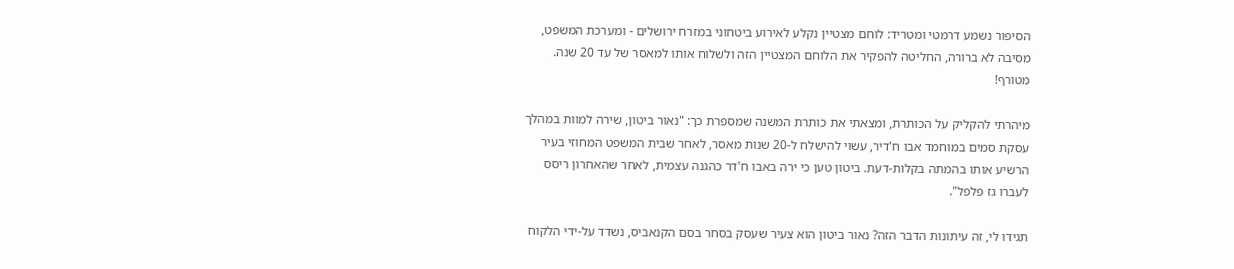הסיפור נשמע דרמטי ומטריד: לוחם מצטיין נקלע לאירוע ביטחוני במזרח ירושלים - ומערכת המשפט, מסיבה לא ברורה, החליטה להפקיר את הלוחם המצטיין הזה ולשלוח אותו למאסר של עד 20 שנה. מטורף!

מיהרתי להקליק על הכותרת, ומצאתי את כותרת המשנה שמספרת כך: "נאור ביטון, שירה למוות במהלך עסקת סמים במוחמד אבו ח'דיר, עשוי להישלח ל-20 שנות מאסר, לאחר שבית המשפט המחוזי בעיר הרשיע אותו בהמתה בקלות-דעת. ביטון טען כי ירה באבו ח'דר כהגנה עצמית, לאחר שהאחרון ריסס לעברו גז פלפל".

תגידו לי, זה עיתונות הדבר הזה? נאור ביטון הוא צעיר שעסק בסחר בסם הקנאביס, נשדד על-ידי הלקוח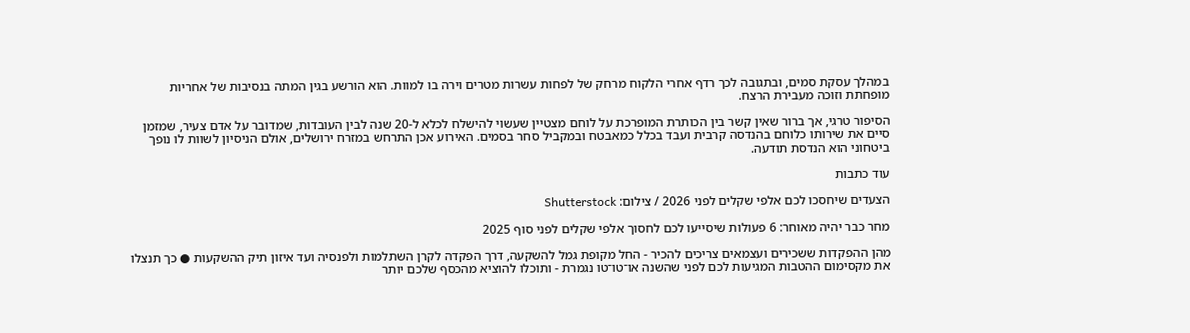במהלך עסקת סמים, ובתגובה לכך רדף אחרי הלקוח מרחק של לפחות עשרות מטרים וירה בו למוות. הוא הורשע בגין המתה בנסיבות של אחריות מופחתת וזוכה מעבירת הרצח.

הסיפור טרגי, אך ברור שאין קשר בין הכותרת המופרכת על לוחם מצטיין שעשוי להישלח לכלא ל-20 שנה לבין העובדות, שמדובר על אדם צעיר, שמזמן סיים את שירותו כלוחם בהנדסה קרבית ועבד בכלל כמאבטח ובמקביל סחר בסמים. האירוע אכן התרחש במזרח ירושלים, אולם הניסיון לשוות לו נופך ביטחוני הוא הנדסת תודעה.

עוד כתבות

הצעדים שיחסכו לכם אלפי שקלים לפני 2026 / צילום: Shutterstock

מחר כבר יהיה מאוחר: 6 פעולות שיסייעו לכם לחסוך אלפי שקלים לפני סוף 2025

מהן ההפקדות ששכירים ועצמאים צריכים להכיר - החל מקופת גמל להשקעה, דרך הפקדה לקרן השתלמות ולפנסיה ועד איזון תיק ההשקעות ● כך תנצלו את מקסימום ההטבות המגיעות לכם לפני שהשנה או־טו־טו נגמרת - ותוכלו להוציא מהכסף שלכם יותר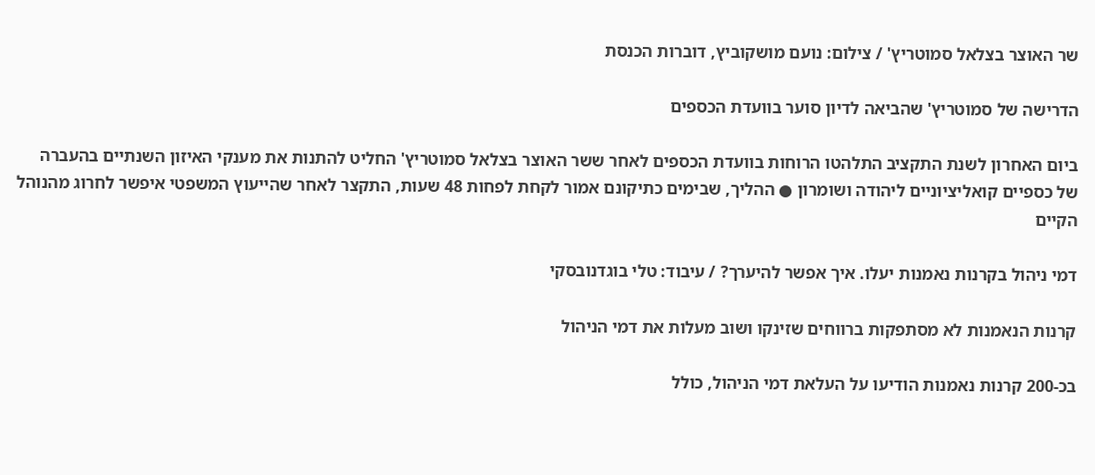שר האוצר בצלאל סמוטריץ' / צילום: נועם מושקוביץ, דוברות הכנסת

הדרישה של סמוטריץ' שהביאה לדיון סוער בוועדת הכספים

ביום האחרון לשנת התקציב התלהטו הרוחות בוועדת הכספים לאחר ששר האוצר בצלאל סמוטריץ' החליט להתנות את מענקי האיזון השנתיים בהעברה של כספיים קואליציוניים ליהודה ושומרון ● ההליך, שבימים כתיקונם אמור לקחת לפחות 48 שעות, התקצר לאחר שהייעוץ המשפטי איפשר לחרוג מהנוהל הקיים

דמי ניהול בקרנות נאמנות יעלו. איך אפשר להיערך? / עיבוד: טלי בוגדנובסקי

קרנות הנאמנות לא מסתפקות ברווחים שזינקו ושוב מעלות את דמי הניהול

בכ-200 קרנות נאמנות הודיעו על העלאת דמי הניהול, כולל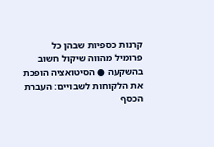קרנות כספיות שבהן כל פרומיל מהווה שיקול חשוב בהשקעה ● הסיטואציה הופכת את הלקוחות לשבויים: העברת הכסף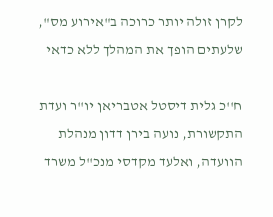לקרן זולה יותר כרוכה ב"אירוע מס", שלעתים הופך את המהלך ללא כדאי

ח''כ גלית דיסטל אטבריאן יו''ר ועדת התקשורת, נועה בירן דדון מנהלת הוועדה, ואלעד מקדסי מנכ''ל משרד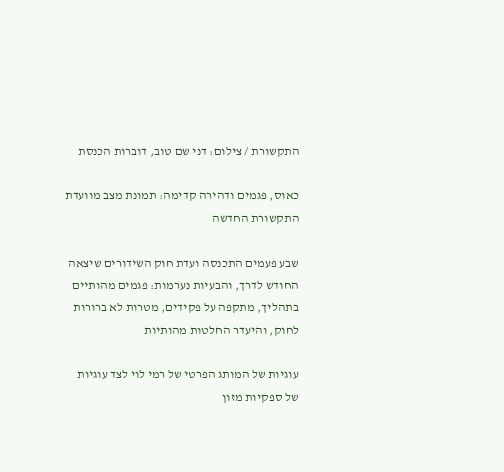התקשורת / צילום: דני שם טוב, דוברות הכנסת

כאוס, פגמים ודהירה קדימה: תמונת מצב מוועדת התקשורת החדשה

שבע פעמים התכנסה ועדת חוק השידורים שיצאה החודש לדרך, והבעיות נערמות: פגמים מהותיים בתהליך, מתקפה על פקידים, מטרות לא ברורות לחוק, והיעדר החלטות מהותיות

עוגיות של המותג הפרטי של רמי לוי לצד עוגיות של ספקיות מזון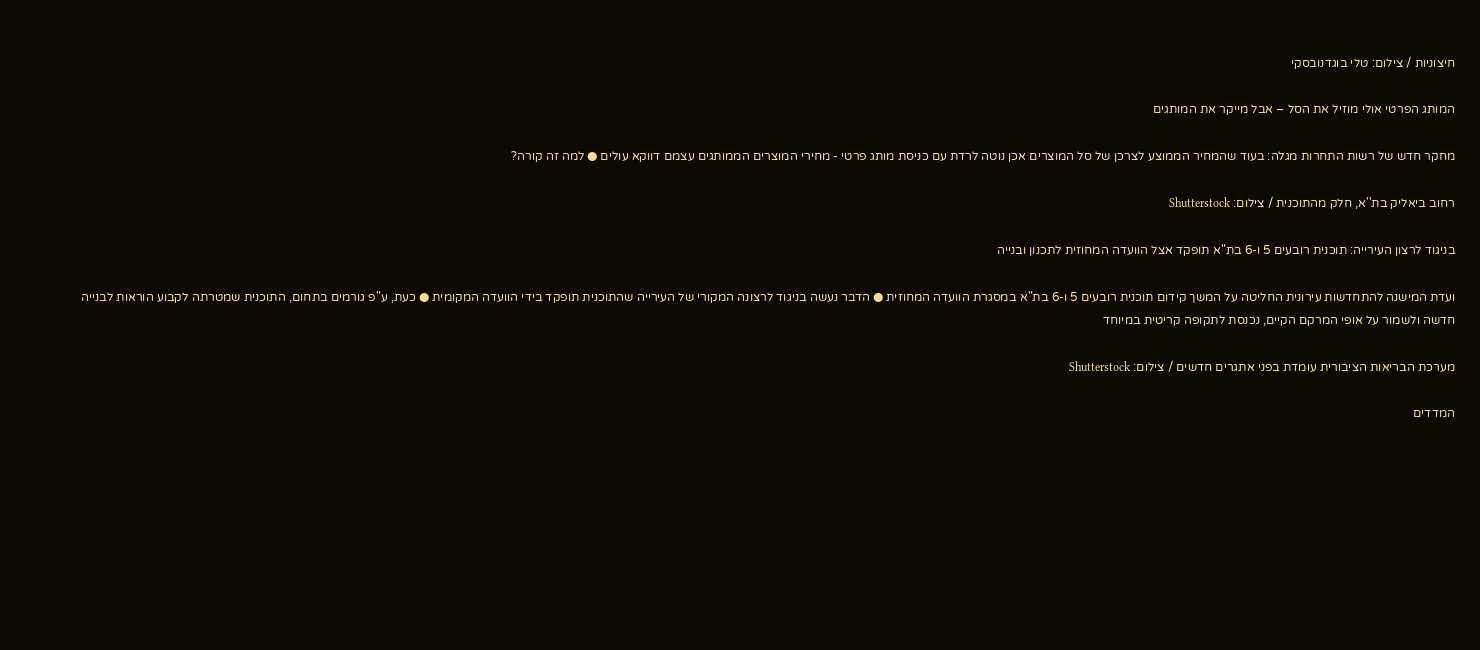חיצוניות / צילום: טלי בוגדנובסקי

המותג הפרטי אולי מוזיל את הסל – אבל מייקר את המותגים

מחקר חדש של רשות התחרות מגלה: בעוד שהמחיר הממוצע לצרכן של סל המוצרים אכן נוטה לרדת עם כניסת מותג פרטי - מחירי המוצרים הממותגים עצמם דווקא עולים ● למה זה קורה?

רחוב ביאליק בת''א, חלק מהתוכנית / צילום: Shutterstock

בניגוד לרצון העירייה: תוכנית רובעים 5 ו-6 בת"א תופקד אצל הוועדה המחוזית לתכנון ובנייה

ועדת המישנה להתחדשות עירונית החליטה על המשך קידום תוכנית רובעים 5 ו-6 בת"א במסגרת הוועדה המחוזית ● הדבר נעשה בניגוד לרצונה המקורי של העירייה שהתוכנית תופקד בידי הוועדה המקומית ● כעת, ע"פ גורמים בתחום, התוכנית שמטרתה לקבוע הוראות לבנייה חדשה ולשמור על אופי המרקם הקיים, נכנסת לתקופה קריטית במיוחד

מערכת הבריאות הציבורית עומדת בפני אתגרים חדשים / צילום: Shutterstock

המדדים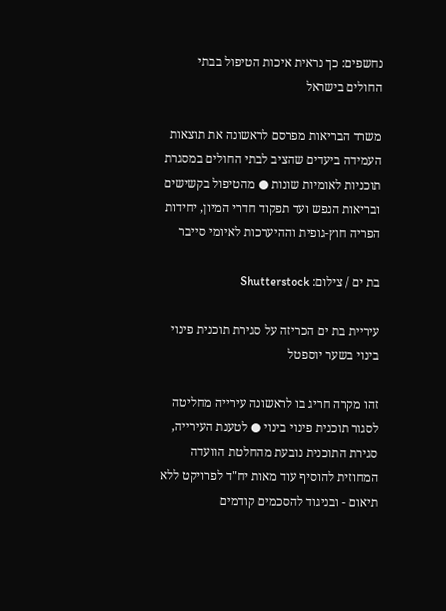נחשפים: כך נראית איכות הטיפול בבתי החולים בישראל

משרד הבריאות מפרסם לראשונה את תוצאות העמידה ביעדים שהציב לבתי החולים במסגרת תוכניות לאומיות שונות ● מהטיפול בקשישים ובריאות הנפש ועד תפקוד חדרי המיון, יחידות הפריה חוץ-גופית וההיערכות לאיומי סייבר

בת ים / צילום: Shutterstock

עיריית בת ים הכריזה על סגירת תוכנית פינוי בינוי בשער יוספטל

זהו מקרה חריג בו לראשונה עירייה מחליטה לסגור תוכנית פינוי בינוי ● לטענת העירייה, סגירת התוכנית נובעת מהחלטת הוועדה המחוזית להוסיף עוד מאות יח"ד לפרויקט ללא תיאום - ובניגוד להסכמים קודמים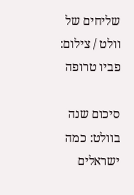שליחים של וולט / צילום: פביו טרופה

סיכום שנה בוולט: כמה ישראלים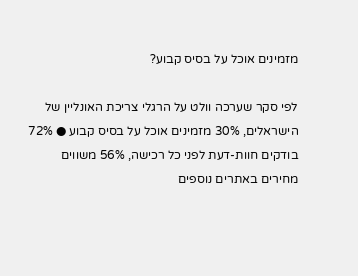מזמינים אוכל על בסיס קבוע?

לפי סקר שערכה וולט על הרגלי צריכת האונליין של הישראלים, 30% מזמינים אוכל על בסיס קבוע ● 72% בודקים חוות-דעת לפני כל רכישה, 56% משווים מחירים באתרים נוספים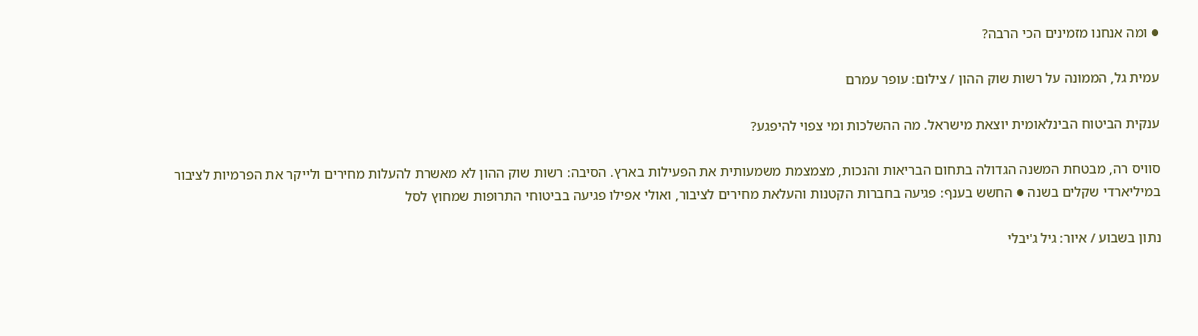● ומה אנחנו מזמינים הכי הרבה?

עמית גל, הממונה על רשות שוק ההון / צילום: עופר עמרם

ענקית הביטוח הבינלאומית יוצאת מישראל. מה ההשלכות ומי צפוי להיפגע?

סוויס רה, מבטחת המשנה הגדולה בתחום הבריאות והנכות, מצמצמת משמעותית את הפעילות בארץ. הסיבה: רשות שוק ההון לא מאשרת להעלות מחירים ולייקר את הפרמיות לציבור במיליארדי שקלים בשנה ● החשש בענף: פגיעה בחברות הקטנות והעלאת מחירים לציבור, ואולי אפילו פגיעה בביטוחי התרופות שמחוץ לסל

נתון בשבוע / איור: גיל ג'יבלי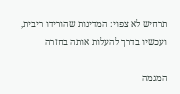תרחיש לא צפוי: המדינות שהורידו ריבית, ועכשיו בדרך להעלות אותה בחזרה

המגמה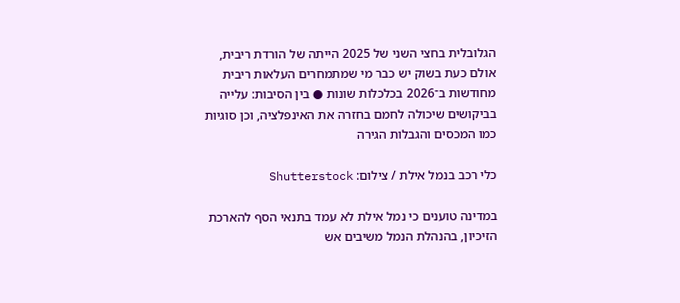הגלובלית בחצי השני של 2025 הייתה של הורדת ריבית, אולם כעת בשוק יש כבר מי שמתמחרים העלאות ריבית מחודשות ב־2026 בכלכלות שונות ● בין הסיבות: עלייה בביקושים שיכולה לחמם בחזרה את האינפלציה, וכן סוגיות כמו המכסים והגבלות הגירה

כלי רכב בנמל אילת / צילום: Shutterstock

במדינה טוענים כי נמל אילת לא עמד בתנאי הסף להארכת הזיכיון, בהנהלת הנמל משיבים אש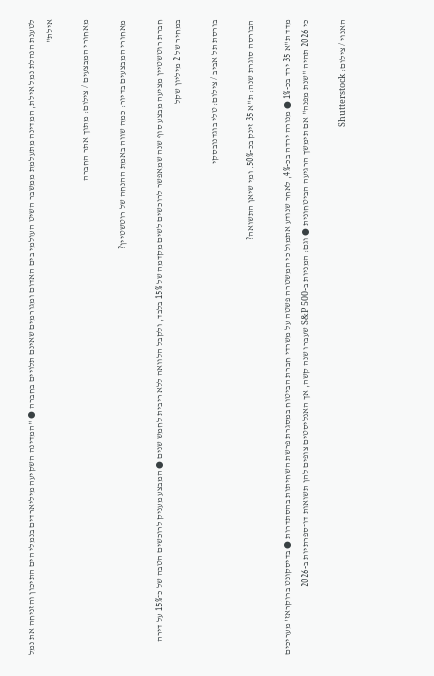לטענת הנהלת נמל אילת, המדינה מתעלמת ממשבר השיט העולמי בים האדום ומגורמים שאינם תלויים בחברה ● "המדינה השקיעה מיליארדים בנמלי הים התיכון והזניחה את נמל אילת"

מאחורי המבצעים / צילום: מתוך אתר החברה

מאחורי המבצעים בדיור: כמה שווה באמת ההנחה של רוטשטיין?

חברת רוטשטיין מציעה מבצע סוף שנה שמאפשר לרוכשים לשים מקדמה של 15% בלבד, ולקבל הלוואה ללא ריבית לחמש שנים ● המבצע מעניק לרוכשים הטבה של כ־15% על דירה במחיר של 2 מיליון שקל

בורסת תל אביב / צילום: טלי בוגדנובסקי

הבורסה סוגרת שנה: ת"א 35 זינק בכ-50%. ומי שיאן התשואה?

מדד ת"א 35 ירד בכ-1% ● מנורה ירדה בכ-4%, לאחר שנודע אתמול כי המשטרה פשטה על משרדי חברת הביטוח במסגרת פרשת השחיתות בהסתדרות ● בדיסקונט ברוקראז' מעריכים כי 2026 תהיה "שנת מפנה" אם תימשך הרגיעה הביטחונית ● וגם: המניות ב-S&P 500 שעברו שנה קשה, אך האנליסטים צופים להן תשואות דו־ספרתיות ב-2026

האנוי / צילום: Shutterstock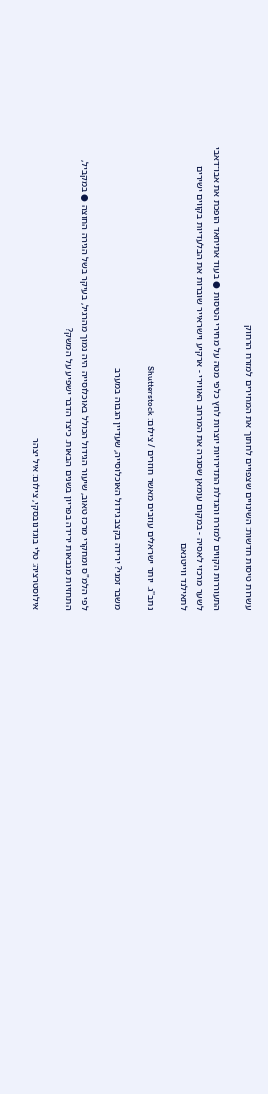עשרות טיסות חדשות: השינויים שצפויים לחתוך את המחירים למזרח הרחוק

התעוררות הקווים למזרח והגדלת התדירויות יוצרות לחץ כלפי מטה על מחירי הטיסות ● בעוד אתיחאד הופכת את אבו־דאבי לשער מרכזי לאסיה - במקום עומאן שסגרה את המרחב האווירי - ארקיע וישראייר שוברות את הבלעדיות בקווים ישירים לתאילנד ווייטנאם

נתב''ג. יותר ישראלים עוזבים מאשר חוזרים / צילום: Shutterstock

משבר זמני? ירידה בקצב גידול האוכלוסייה, שעדיין הגבוה במערב

לפי הלמ"ס ומחקרי מרכז טאוב, שיעור הגידול הכולל באוכלוסייה היה נמוך מהרגיל, בעיקר בשל הגירה החוצה ● במקביל, התחזיות מנבאות ירידה בפריון בשנים הבאות. כיצד הדבר ישפיע על המשק?

אילוסטרציה: טלי בוגדנובסקי, צילום: איל יצהר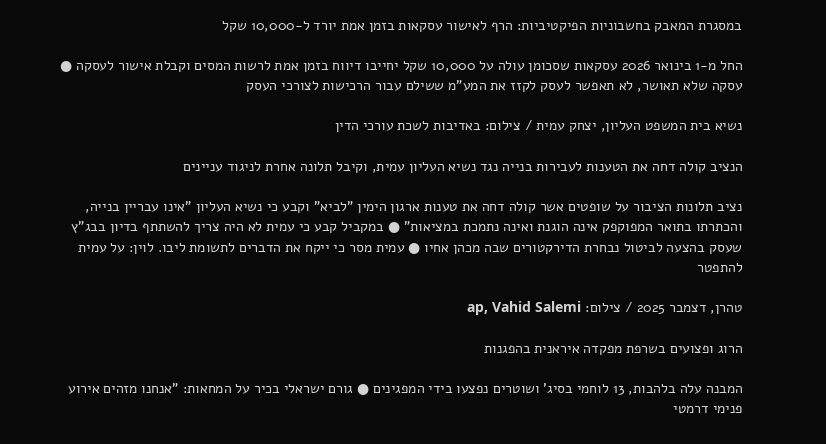במסגרת המאבק בחשבוניות הפיקטיביות: הרף לאישור עסקאות בזמן אמת יורד ל-10,000 שקל

החל מ-1 בינואר 2026 עסקאות שסכומן עולה על 10,000 שקל יחייבו דיווח בזמן אמת לרשות המסים וקבלת אישור לעסקה ● עסקה שלא תאושר, לא תאפשר לעסק לקזז את המע"מ ששילם עבור הרכישות לצורכי העסק

נשיא בית המשפט העליון, יצחק עמית / צילום: באדיבות לשכת עורכי הדין

הנציב קולה דחה את הטענות לעבירות בנייה נגד נשיא העליון עמית, וקיבל תלונה אחרת לניגוד עניינים

נציב תלונות הציבור על שופטים אשר קולה דחה את טענות ארגון הימין "לביא" וקבע כי נשיא העליון "אינו עבריין בנייה, והכתרתו בתואר המפוקפק אינה הוגנת ואינה נתמכת במציאות" ● במקביל קבע כי עמית לא היה צריך להשתתף בדיון בבג"ץ שעסק בהצעה לביטול נבחרת הדירקטורים שבה מכהן אחיו ● עמית מסר כי ייקח את הדברים לתשומת ליבו. לוין: על עמית להתפטר

טהרן, דצמבר 2025 / צילום: ap, Vahid Salemi

הרוג ופצועים בשרפת מפקדה איראנית בהפגנות

המבנה עלה בלהבות, 13 לוחמי בסיג' ושוטרים נפצעו בידי המפגינים ● גורם ישראלי בכיר על המחאות: "אנחנו מזהים אירוע פנימי דרמטי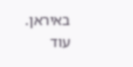באיראן. עוד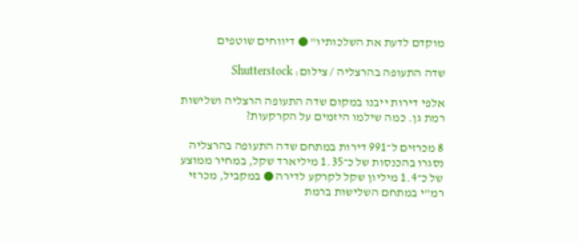מוקדם לדעת את השלכותיו" ● דיווחים שוטפים

שדה התעופה בהרצליה / צילום: Shutterstock

אלפי דירות ייבנו במקום שדה התעופה הרצליה ושלישות רמת גן. כמה שילמו היזמים על הקרקעות?

8 מכרזים ל־991 דירות במתחם שדה התעופה בהרצליה נסגרו בהכנסות של כ־1.35 מיליארד שקל, במחיר ממוצע של כ־1.4 מיליון שקל לקרקע לדירה ● במקביל, מכרזי רמ"י במתחם השלישות ברמת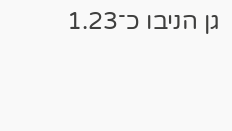גן הניבו כ־1.23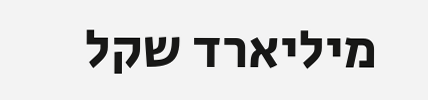מיליארד שקל